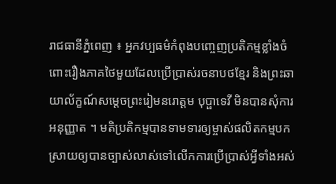រាជធានីភ្នំពេញ ៖ អ្នកវប្បធម៌កំពុងបញ្ចេញប្រតិកម្មខ្លាំងចំពោះរឿងភាគថៃមួយដែលប្រើប្រាស់រចនាបថខ្មែរ និងព្រះឆាយាល័ក្ខណ៍សម្ដេចព្រះរៀមនរោត្តម បុប្ផាទេវី មិនបានសុំការអនុញ្ញាត ។ មតិប្រតិកម្មបានទាមទារឲ្យម្ចាស់ផលិតកម្មបកស្រាយឲ្យបានច្បាស់លាស់ទៅលើកការប្រើប្រាស់អ្វីទាំងអស់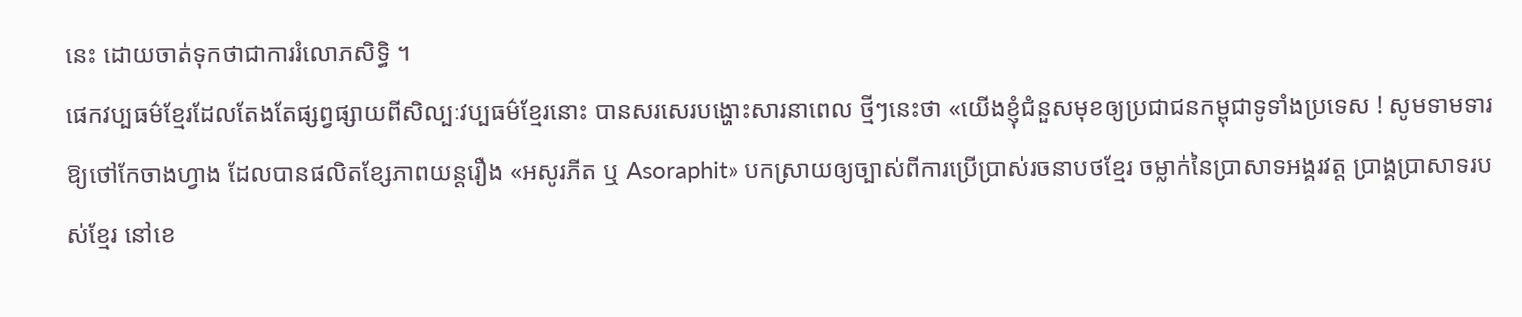នេះ ដោយចាត់ទុកថាជាការរំលោភសិទ្ធិ ។
ផេកវប្បធម៌ខ្មែរដែលតែងតែផ្សព្វផ្សាយពីសិល្បៈវប្បធម៌ខ្មែរនោះ បានសរសេរបង្ហោះសារនាពេល ថ្មីៗនេះថា «យើងខ្ញុំជំនួសមុខឲ្យប្រជាជនកម្ពុជាទូទាំងប្រទេស ! សូមទាមទារឱ្យថៅកែចាងហ្វាង ដែលបានផលិតខ្សែភាពយន្តរឿង «អសូរភីត ឬ Asoraphit» បកស្រាយឲ្យច្បាស់ពីការប្រើប្រាស់រចនាបថខ្មែរ ចម្លាក់នៃប្រាសាទអង្គរវត្ត ប្រាង្គប្រាសាទរបស់ខ្មែរ នៅខេ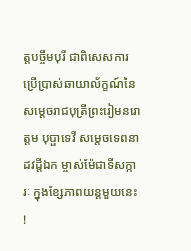ត្តបច្ចឹមបុរី ជាពិសេសការប្រើប្រាស់ឆាយាល័ក្ខណ៍នៃសម្ដេចរាជបុត្រីព្រះរៀមនរោត្តម បុប្ផាទេវី សម្តេចទេពនាដវដ្តីឯក ម្ចាស់ម៉ែជាទីសក្ការៈ ក្នុងខ្សែភាពយន្តមួយនេះ !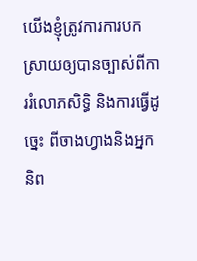យើងខ្ញុំត្រូវការការបកស្រាយឲ្យបានច្បាស់ពីការរំលោភសិទ្ធិ និងការធ្វើដូច្នេះ ពីចាងហ្វាងនិងអ្នកនិព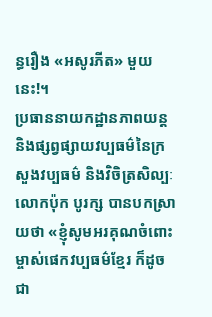ន្ធរឿង «អសូរភីត» មួយនេះ!។
ប្រធាននាយកដ្ឋានភាពយន្ត និងផ្សព្វផ្សាយវប្បធម៌នៃក្រសួងវប្បធម៌ និងវិចិត្រសិល្បៈ លោកប៉ុក បូរក្ស បានបកស្រាយថា «ខ្ញុំសូមអរគុណចំពោះម្ចាស់ផេកវប្បធម៌ខ្មែរ ក៏ដូចជា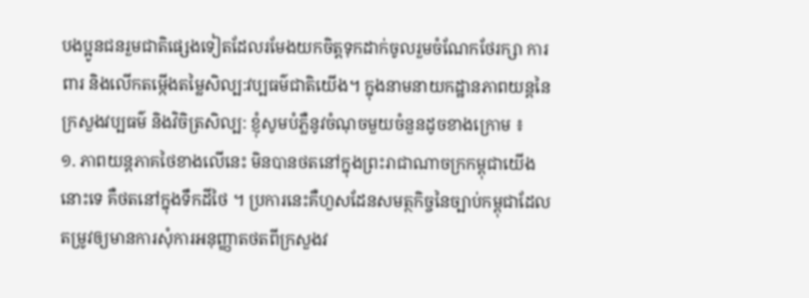បងប្អូនជនរួមជាតិផ្សេងទៀតដែលរមែងយកចិត្តទុកដាក់ចូលរួមចំណែកថែរក្សា ការពារ និងលើកតម្កើងតម្លៃសិល្ប:វប្បធម៌ជាតិយើង។ ក្នុងនាមនាយកដ្ឋានភាពយន្តនៃក្រសួងវប្បធម៌ និងវិចិត្រសិល្ប: ខ្ញុំសូមបំភ្លឺនូវចំណុចមួយចំនួនដូចខាងក្រោម ៖
១. ភាពយន្តភាគថៃខាងលើនេះ មិនបានថតនៅក្នុងព្រះរាជាណាចក្រកម្ពុជាយើងនោះទេ គឺថតនៅក្នុងទឹកដីថៃ ។ ប្រការនេះគឺហួសដែនសមត្ថកិច្ចនៃច្បាប់កម្ពុជាដែលតម្រូវឲ្យមានការសុំការអនុញ្ញាតថតពីក្រសួងវ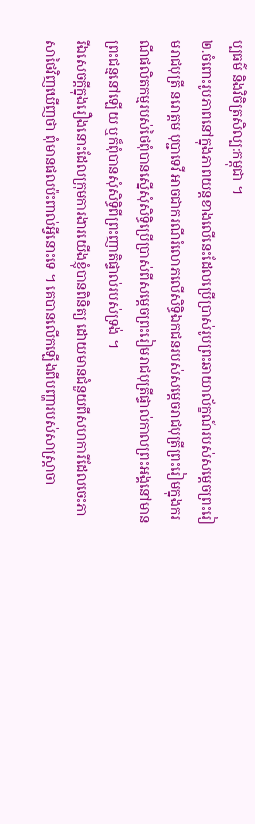ប្បធម៌ និងវិចិត្រសិល្ប:កម្ពុជា ។
២.ចំពោះរូបភាពនៅក្នុងភាពយន្តខាងលើនេះដែលប្រើប្រាស់រូបព្រះឆាយាល័ក្ខណ៍របស់សម្តេចព្រះរៀមរាជបុត្រី នរោត្តម បុប្ជាទេវី អាចជាករណីរំលោភលើសិទ្ធិឯកជនរបស់សម្តេចរាជបុត្រីព្រះរៀមក្នុងករណីផលិតកម្មរបស់ថៃពុំបានស្នើសុំសិទ្ធិប្រើប្រាស់ពីសម្តេចព្រះរៀមរាជបុត្រីផ្ទាល់កាលព្រះអង្គនៅមានព្រះជន្មនៅឡើយ ឬក៏ពុំបានសុំសិទ្ធិពីព្រះញាតិផ្ទាល់របស់ទ្រង់ ។
រីឯសេចក្តីក្នុងរឿងនោះដែលក្រុមការងារយើងខ្ញុំបានពិនិត្យ ដោយមានជំនួយពីសហការីដែលចេះភាសាថៃវិញឃើញថា ពុំមានផលប៉ះពាល់អ្វីនោះទេ ។ គេបានលើកឡើងពីបញ្ហារបស់សាស្ត្រាចា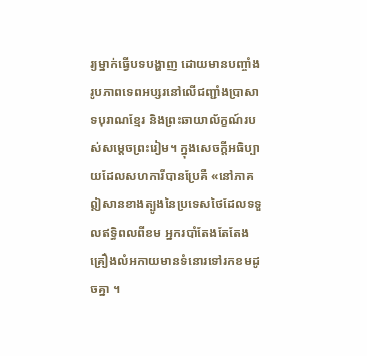រ្យម្នាក់ធ្វើបទបង្ហាញ ដោយមានបញ្ចាំងរូបភាពទេពអប្សរនៅលើជញ្ជាំងប្រាសាទបុរាណខ្មែរ និងព្រះឆាយាល័ក្ខណ៍របស់សម្តេចព្រះរៀម។ ក្នុងសេចក្តីអធិប្បាយដែលសហការីបានប្រែគឺ «នៅភាគឦសានខាងត្បូងនៃប្រទេសថៃដែលទទួលឥទ្ធិពលពីខម អ្នករបាំតែងតែតែងគ្រឿងលំអកាយមានទំនោរទៅរកខមដូចគ្នា ។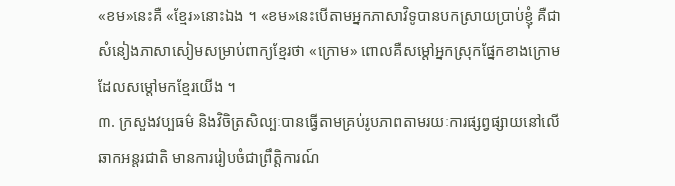«ខម»នេះគឺ «ខ្មែរ»នោះឯង ។ «ខម»នេះបើតាមអ្នកភាសាវិទូបានបកស្រាយប្រាប់ខ្ញុំ គឺជាសំនៀងភាសាសៀមសម្រាប់ពាក្យខ្មែរថា «ក្រោម» ពោលគឺសម្ដៅអ្នកស្រុកផ្នែកខាងក្រោម ដែលសម្តៅមកខ្មែរយើង ។
៣. ក្រសួងវប្បធម៌ និងវិចិត្រសិល្បៈបានធ្វើតាមគ្រប់រូបភាពតាមរយៈការផ្សព្វផ្សាយនៅលើឆាកអន្តរជាតិ មានការរៀបចំជាព្រឹត្តិការណ៍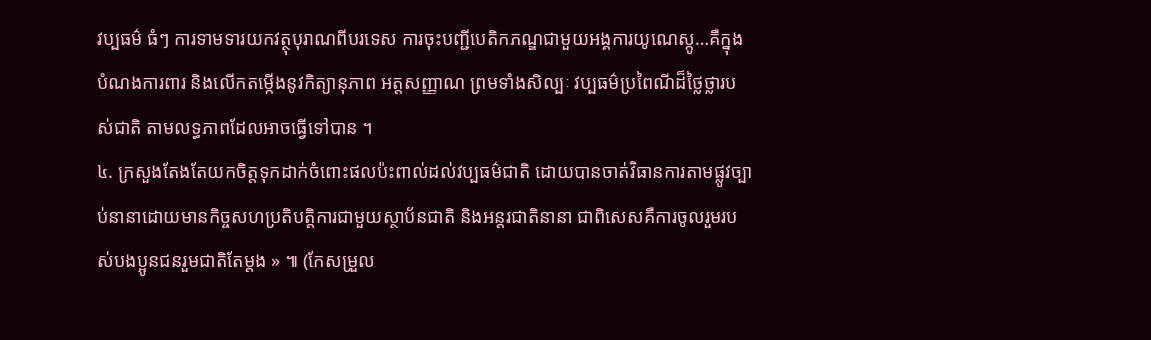វប្បធម៌ ធំៗ ការទាមទារយកវត្ថុបុរាណពីបរទេស ការចុះបញ្ជីបេតិកភណ្ឌជាមួយអង្គការយូណេស្កូ…គឺក្នុងបំណងការពារ និងលើកតម្កើងនូវកិត្យានុភាព អត្តសញ្ញាណ ព្រមទាំងសិល្បៈ វប្បធម៌ប្រពៃណីដ៏ថ្លៃថ្លារបស់ជាតិ តាមលទ្ធភាពដែលអាចធ្វើទៅបាន ។
៤. ក្រសួងតែងតែយកចិត្តទុកដាក់ចំពោះផលប៉ះពាល់ដល់វប្បធម៌ជាតិ ដោយបានចាត់វិធានការតាមផ្លូវច្បាប់នានាដោយមានកិច្ចសហប្រតិបត្តិការជាមួយស្ថាប័នជាតិ និងអន្តរជាតិនានា ជាពិសេសគឺការចូលរួមរបស់បងប្អូនជនរួមជាតិតែម្តង » ៕ (កែសម្រួល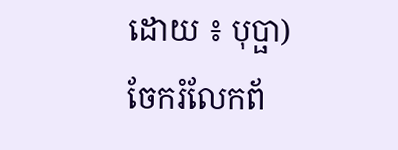ដោយ ៖ បុប្ផា)
ចែករំលែកព័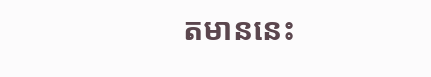តមាននេះ